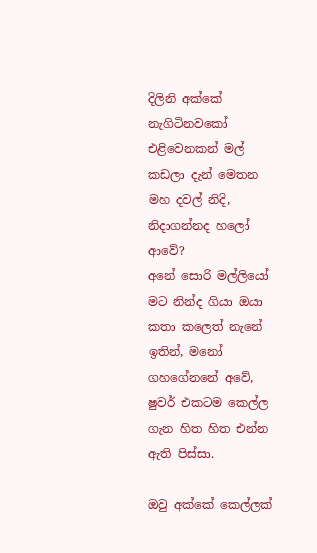දිලිනි අක්කේ නැගිටිනවකෝ එළිවෙනකන් මල් කඩලා දැන් මෙතන මහ දවල් නිදි, නිදාගන්නද හලෝ ආවේ?
අනේ සොරි මල්ලියෝ මට නින්ද ගියා ඔයා කතා කලෙත් නැනේ ඉතින්, මනෝ ගහගේනනේ අවේ, ෂුවර් එකටම කෙල්ල ගැන හිත හිත එන්න ඇති පිස්සා.

ඔවු අක්කේ කෙල්ලක්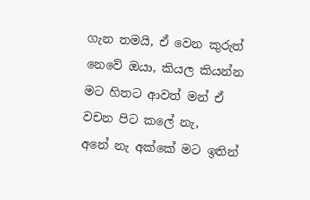ගැන තමයි, ඒ වෙන කුරුත් නෙවේ ඔයා, කියල කියන්න මට හිතට ආවත් මන් ඒ වචන පිට කලේ නැ,
අනේ නැ අක්කේ මට ඉතින්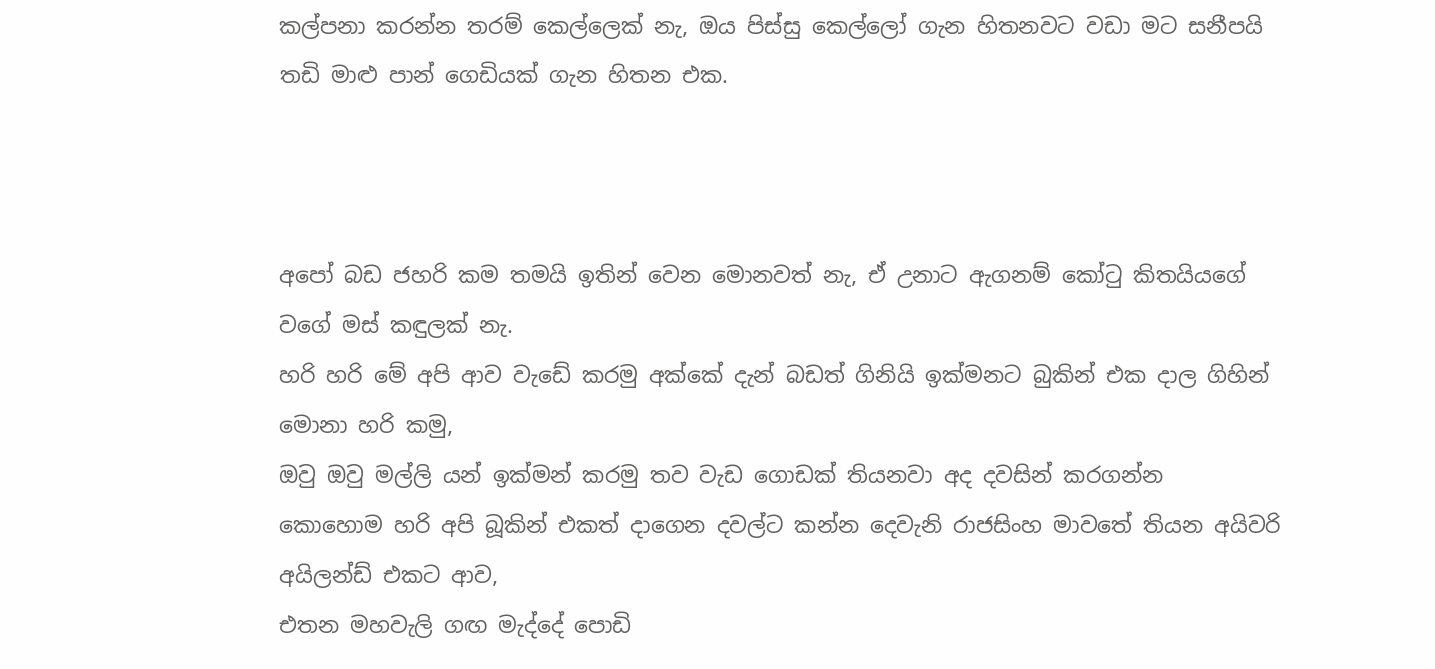කල්පනා කරන්න තරම් කෙල්ලෙක් නැ, ඔය පිස්සු කෙල්ලෝ ගැන හිතනවට වඩා මට සනීපයි තඩි මාළු පාන් ගෙඩියක් ගැන හිතන එක.



අපෝ බඩ ජහරි කම තමයි ඉතින් වෙන මොනවත් නැ, ඒ උනාට ඇගනම් කෝටු කිතයියගේ වගේ මස් කඳුලක් නැ.
හරි හරි මේ අපි ආව වැඩේ කරමු අක්කේ දැන් බඩත් ගිනියි ඉක්මනට බුකින් එක දාල ගිහින් මොනා හරි කමු,
ඔවු ඔවු මල්ලි යන් ඉක්මන් කරමු තව වැඩ ගොඩක් තියනවා අද දවසින් කරගන්න
කොහොම හරි අපි බූකින් එකත් දාගෙන දවල්ට කන්න දෙවැනි රාජසිංහ මාවතේ තියන අයිවරි අයිලන්ඩ් එකට ආව,
එතන මහවැලි ගඟ මැද්දේ පොඩි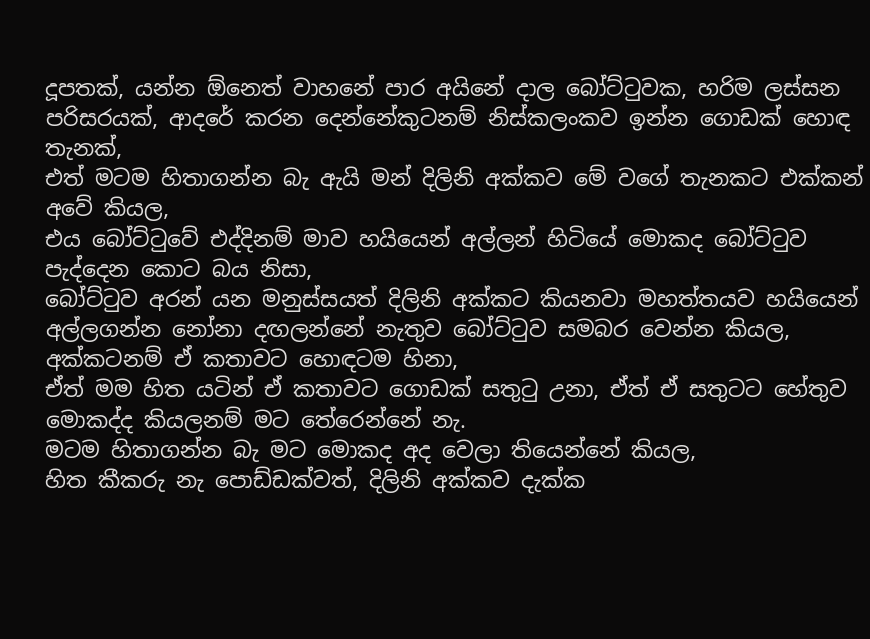දූපතක්, යන්න ඕනෙත් වාහනේ පාර අයිනේ දාල බෝට්ටුවක, හරිම ලස්සන පරිසරයක්, ආදරේ කරන දෙන්නේකුටනම් නිස්කලංකව ඉන්න ගොඩක් හොඳ තැනක්,
එත් මටම හිතාගන්න බැ ඇයි මන් දිලිනි අක්කව මේ වගේ තැනකට එක්කන් අවේ කියල,
එය බෝට්ටුවේ එද්දිනම් මාව හයියෙන් අල්ලන් හිටියේ මොකද බෝට්ටුව පැද්දෙන කොට බය නිසා,
බෝට්ටුව අරන් යන මනුස්සයත් දිලිනි අක්කට කියනවා මහත්තයව හයියෙන් අල්ලගන්න නෝනා දඟලන්නේ නැතුව බෝට්ටුව සමබර වෙන්න කියල, අක්කටනම් ඒ කතාවට හොඳටම හිනා,
ඒත් මම හිත යටින් ඒ කතාවට ගොඩක් සතුටු උනා, ඒත් ඒ සතුටට හේතුව මොකද්ද කියලනම් මට තේරෙන්නේ නැ.
මටම හිතාගන්න බැ මට මොකද අද වෙලා තියෙන්නේ කියල,
හිත කීකරු නැ පොඩ්ඩක්වත්, දිලිනි අක්කව දැක්ක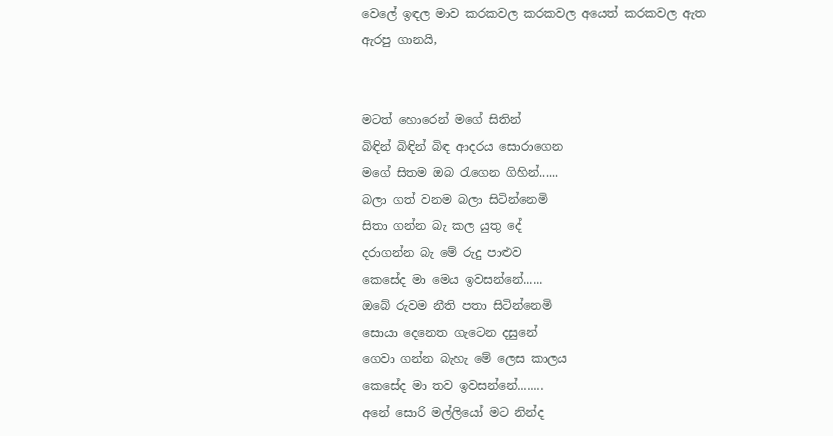වෙලේ ඉඳල මාව කරකවල කරකවල අයෙත් කරකවල ඇත ඇරපු ගානයි,


මටත් හොරෙන් මගේ සිතින්
බිඳින් බිඳින් බිඳ ආදරය සොරාගෙන
මගේ සිතම ඔබ රැගෙන ගිහින්......
බලා ගත් වනම බලා සිටින්නෙමි
සිතා ගන්න බැ කල යුතු දේ
දරාගන්න බැ මේ රුදු පාළුව
කෙසේද මා මෙය ඉවසන්නේ......
ඔබේ රුවම නීති පතා සිටින්නෙමි
සොයා දෙනෙත ගැටෙන දසුනේ
ගෙවා ගන්න බැහැ මේ ලෙස කාලය
කෙසේද මා තව ඉවසන්නේ........
අනේ සොරි මල්ලියෝ මට නින්ද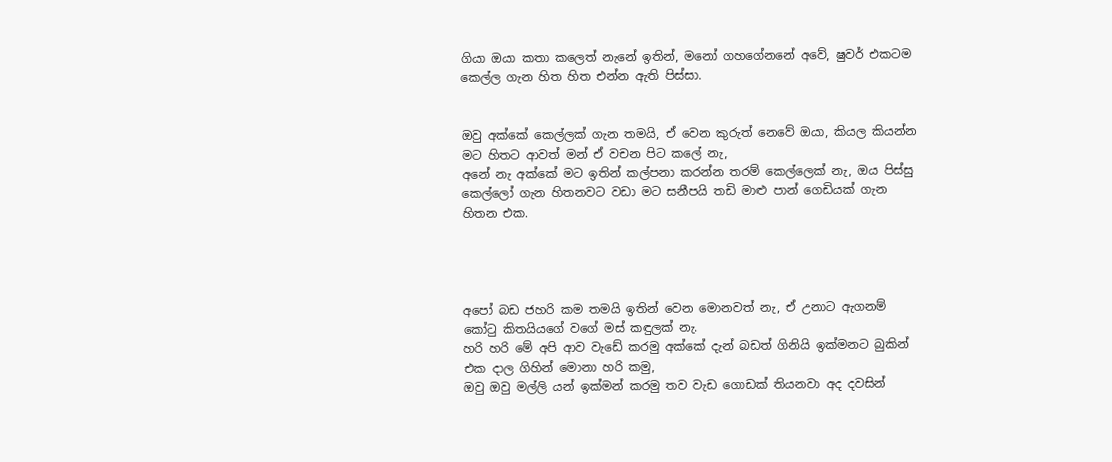ගියා ඔයා කතා කලෙත් නැනේ ඉතින්, මනෝ ගහගේනනේ අවේ, ෂුවර් එකටම කෙල්ල ගැන හිත හිත එන්න ඇති පිස්සා.


ඔවු අක්කේ කෙල්ලක් ගැන තමයි, ඒ වෙන කුරුත් නෙවේ ඔයා, කියල කියන්න මට හිතට ආවත් මන් ඒ වචන පිට කලේ නැ,
අනේ නැ අක්කේ මට ඉතින් කල්පනා කරන්න තරම් කෙල්ලෙක් නැ, ඔය පිස්සු කෙල්ලෝ ගැන හිතනවට වඩා මට සනීපයි තඩි මාළු පාන් ගෙඩියක් ගැන හිතන එක.




අපෝ බඩ ජහරි කම තමයි ඉතින් වෙන මොනවත් නැ, ඒ උනාට ඇගනම් කෝටු කිතයියගේ වගේ මස් කඳුලක් නැ.
හරි හරි මේ අපි ආව වැඩේ කරමු අක්කේ දැන් බඩත් ගිනියි ඉක්මනට බුකින් එක දාල ගිහින් මොනා හරි කමු,
ඔවු ඔවු මල්ලි යන් ඉක්මන් කරමු තව වැඩ ගොඩක් තියනවා අද දවසින්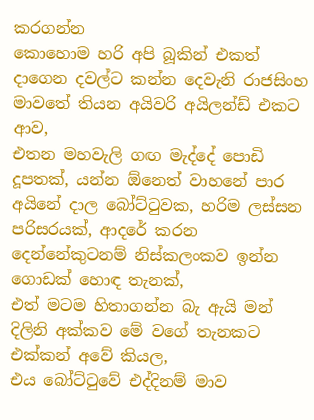කරගන්න
කොහොම හරි අපි බූකින් එකත් දාගෙන දවල්ට කන්න දෙවැනි රාජසිංහ මාවතේ තියන අයිවරි අයිලන්ඩ් එකට ආව,
එතන මහවැලි ගඟ මැද්දේ පොඩි දූපතක්, යන්න ඕනෙත් වාහනේ පාර අයිනේ දාල බෝට්ටුවක, හරිම ලස්සන පරිසරයක්, ආදරේ කරන දෙන්නේකුටනම් නිස්කලංකව ඉන්න ගොඩක් හොඳ තැනක්,
එත් මටම හිතාගන්න බැ ඇයි මන් දිලිනි අක්කව මේ වගේ තැනකට එක්කන් අවේ කියල,
එය බෝට්ටුවේ එද්දිනම් මාව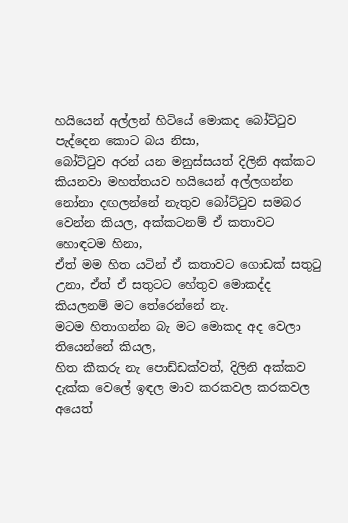හයියෙන් අල්ලන් හිටියේ මොකද බෝට්ටුව පැද්දෙන කොට බය නිසා,
බෝට්ටුව අරන් යන මනුස්සයත් දිලිනි අක්කට කියනවා මහත්තයව හයියෙන් අල්ලගන්න නෝනා දඟලන්නේ නැතුව බෝට්ටුව සමබර වෙන්න කියල, අක්කටනම් ඒ කතාවට හොඳටම හිනා,
ඒත් මම හිත යටින් ඒ කතාවට ගොඩක් සතුටු උනා, ඒත් ඒ සතුටට හේතුව මොකද්ද කියලනම් මට තේරෙන්නේ නැ.
මටම හිතාගන්න බැ මට මොකද අද වෙලා තියෙන්නේ කියල,
හිත කීකරු නැ පොඩ්ඩක්වත්, දිලිනි අක්කව දැක්ක වෙලේ ඉඳල මාව කරකවල කරකවල අයෙත්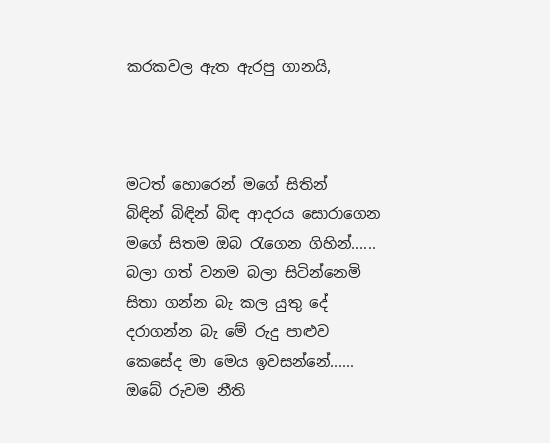කරකවල ඇත ඇරපු ගානයි,



මටත් හොරෙන් මගේ සිතින්
බිඳින් බිඳින් බිඳ ආදරය සොරාගෙන
මගේ සිතම ඔබ රැගෙන ගිහින්......
බලා ගත් වනම බලා සිටින්නෙමි
සිතා ගන්න බැ කල යුතු දේ
දරාගන්න බැ මේ රුදු පාළුව
කෙසේද මා මෙය ඉවසන්නේ......
ඔබේ රුවම නීති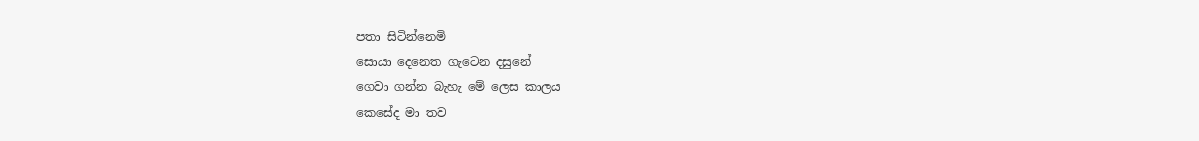පතා සිටින්නෙමි
සොයා දෙනෙත ගැටෙන දසුනේ
ගෙවා ගන්න බැහැ මේ ලෙස කාලය
කෙසේද මා තව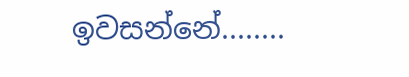ඉවසන්නේ........